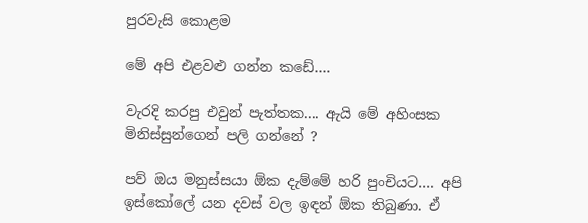පුරවැසි කොළම

මේ අපි එළවළු ගන්න කඩේ….

වැරදි කරපු එවුන් පැත්තක.... ඇයි මේ අහිංසක මිනිස්සුන්ගෙන් පලි ගන්නේ ?

පව් ඔය මනුස්සයා ඕක දැම්මේ හරි පුංචියට…. අපි ඉස්කෝලේ යන දවස් වල ඉඳන් ඕක තිබුණා. ඒ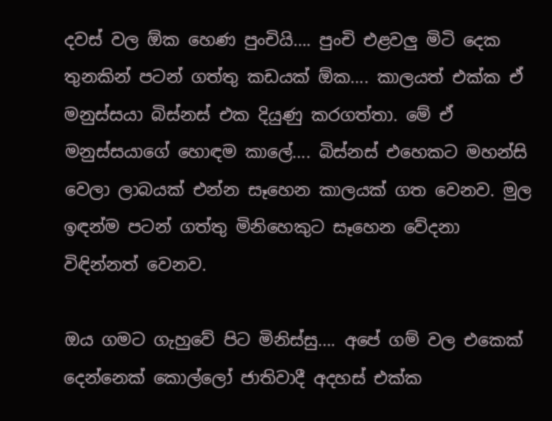දවස් වල ඕක හෙණ පුංචියි…. පුංචි එළවලු මිටි දෙක තුනකින් පටන් ගත්තු කඩයක් ඕක…. කාලයත් එක්ක ඒ මනුස්සයා බිස්නස් එක දියුණු කරගත්තා. මේ ඒ මනුස්සයාගේ හොඳම කාලේ…. බිස්නස් එහෙකට මහන්සි වෙලා ලාබයක් එන්න සෑහෙන කාලයක් ගත වෙනව. මුල ඉඳන්ම පටන් ගත්තු මිනිහෙකුට සෑහෙන වේදනා විඳින්නත් වෙනව.

ඔය ගමට ගැහුවේ පිට මිනිස්සු…. අපේ ගම් වල එකෙක් දෙන්නෙක් කොල්ලෝ ජාතිවාදී අදහස් එක්ක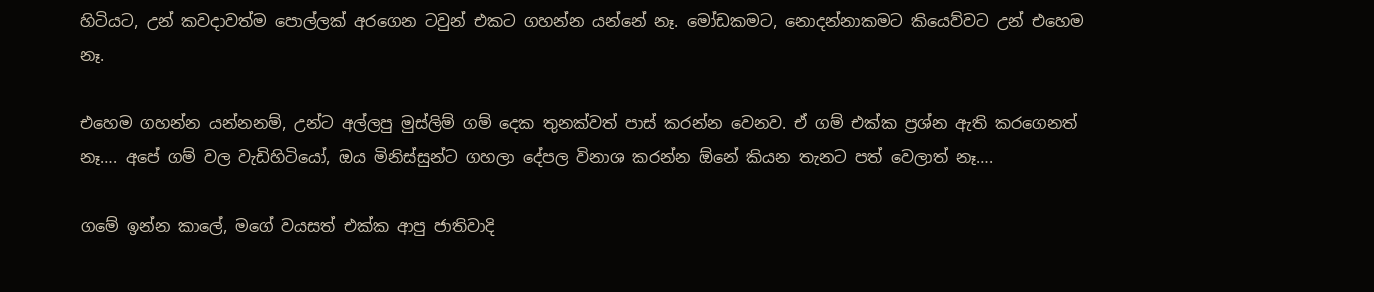හිටියට, උන් කවදාවත්ම පොල්ලක් අරගෙන ටවුන් එකට ගහන්න යන්නේ නෑ. මෝඩකමට, නොදන්නාකමට කියෙව්වට උන් එහෙම නෑ.

එහෙම ගහන්න යන්නනම්, උන්ට අල්ලපු මුස්ලිම් ගම් දෙක තුනක්වත් පාස් කරන්න වෙනව. ඒ ගම් එක්ක ප්‍රශ්න ඇති කරගෙනත් නෑ…. අපේ ගම් වල වැඩිහිටියෝ, ඔය මිනිස්සුන්ට ගහලා දේපල විනාශ කරන්න ඕනේ කියන තැනට පත් වෙලාත් නෑ….

ගමේ ඉන්න කාලේ, මගේ වයසත් එක්ක ආපු ජාතිවාදි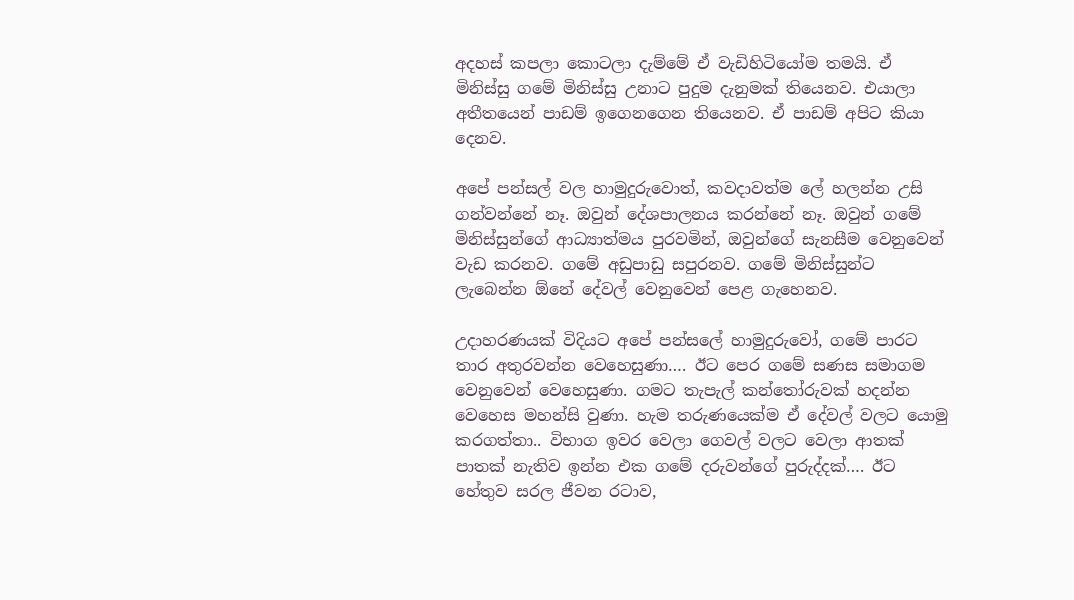අදහස් කපලා කොටලා දැම්මේ ඒ වැඩිහිටියෝම තමයි. ඒ මිනිස්සු ගමේ මිනිස්සු උනාට පුදුම දැනුමක් තියෙනව. එයාලා අතීතයෙන් පාඩම් ඉගෙනගෙන තියෙනව. ඒ පාඩම් අපිට කියා දෙනව.

අපේ පන්සල් වල හාමුදුරුවොත්, කවදාවත්ම ලේ හලන්න උසි ගන්වන්නේ නෑ. ඔවුන් දේශපාලනය කරන්නේ නෑ. ඔවුන් ගමේ මිනිස්සුන්ගේ ආධ්‍යාත්මය පුරවමින්, ඔවුන්ගේ සැනසීම වෙනුවෙන් වැඩ කරනව. ගමේ අඩුපාඩු සපුරනව. ගමේ මිනිස්සුන්ට ලැබෙන්න ඕනේ දේවල් වෙනුවෙන් පෙළ ගැහෙනව.

උදාහරණයක් විදියට අපේ පන්සලේ හාමුදුරුවෝ, ගමේ පාරට තාර අතුරවන්න වෙහෙසුණා…. ඊට පෙර ගමේ සණස සමාගම වෙනුවෙන් වෙහෙසුණා. ගමට තැපැල් කන්තෝරුවක් හදන්න වෙහෙස මහන්සි වුණා. හැම තරුණයෙක්ම ඒ දේවල් වලට යොමු කරගත්තා.. විභාග ඉවර වෙලා ගෙවල් වලට වෙලා ආතක් පාතක් නැතිව ඉන්න එක ගමේ දරුවන්ගේ පුරුද්දක්…. ඊට හේතුව සරල ජීවන රටාව,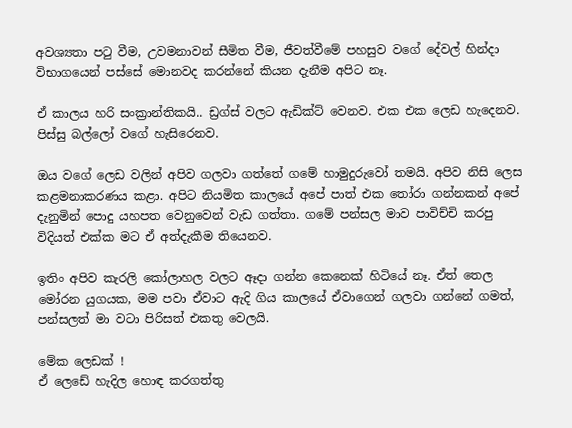අවශ්‍යතා පටු වීම, උවමනාවන් සීමිත වීම, ජීවත්වීමේ පහසුව වගේ දේවල් හින්දා විභාගයෙන් පස්සේ මොනවද කරන්නේ කියන දැනීම අපිට නෑ.

ඒ කාලය හරි සංක්‍රාන්තිකයි.. ඩ්‍රග්ස් වලට ඇඩික්ට් වෙනව. එක එක ලෙඩ හැදෙනව. පිස්සු බල්ලෝ වගේ හැසිරෙනව.

ඔය වගේ ලෙඩ වලින් අපිව ගලවා ගත්තේ ගමේ හාමුදුරුවෝ තමයි. අපිව නිසි ලෙස කළමනාකරණය කළා. අපිට නියමිත කාලයේ අපේ පාත් එක තෝරා ගන්නකන් අපේ දැනුමින් පොදු යහපත වෙනුවෙන් වැඩ ගත්තා. ගමේ පන්සල මාව පාවිච්චි කරපු විදියත් එක්ක මට ඒ අත්දැකීම තියෙනව.

ඉතිං අපිව කැරලි කෝලාහල වලට ඈදා ගන්න කෙනෙක් හිටියේ නෑ. ඒත් තෙල මෝරන යුගයක, මම පවා ඒවාට ඇදි ගිය කාලයේ ඒවාගෙන් ගලවා ගන්නේ ගමත්, පන්සලත් මා වටා පිරිසත් එකතු වෙලයි.

මේක ලෙඩක් !
ඒ ලෙඩේ හැදිල හොඳ කරගත්තු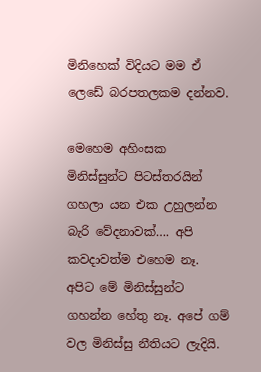මිනිහෙක් විදියට මම ඒ ලෙඩේ බරපතලකම දන්නව.

මෙහෙම අහිංසක මිනිස්සුන්ට පිටස්තරයින් ගහලා යන එක උහුලන්න බැරි වේදනාවක්…. අපි කවදාවත්ම එහෙම නෑ. අපිට මේ මිනිස්සුන්ට ගහන්න හේතු නෑ. අපේ ගම් වල මිනිස්සු නීතියට ලැදියි.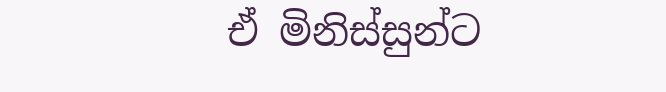ඒ මිනිස්සුන්ට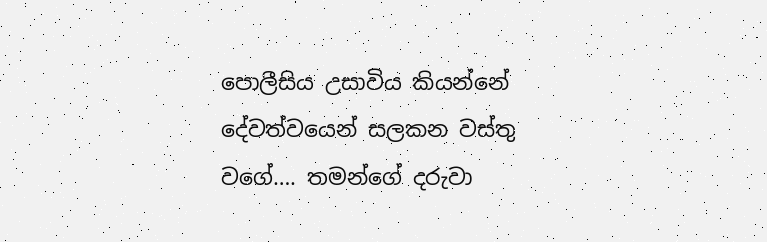පොලීසිය උසාවිය කියන්නේ දේවත්වයෙන් සලකන වස්තු වගේ…. තමන්ගේ දරුවා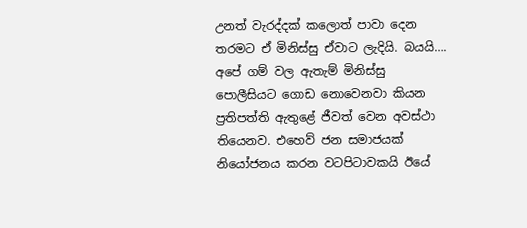උනත් වැරද්දක් කලොත් පාවා දෙන තරමට ඒ මිනිස්සු ඒවාට ලැදියි. බයයි…. අපේ ගම් වල ඇතැම් මිනිස්සු පොලීසියට ගොඩ නොවෙනවා කියන ප්‍රතිපත්ති ඇතුළේ ජීවත් වෙන අවස්ථා තියෙනව. එහෙව් ජන සමාජයක් නියෝජනය කරන වටපිටාවකයි ඊයේ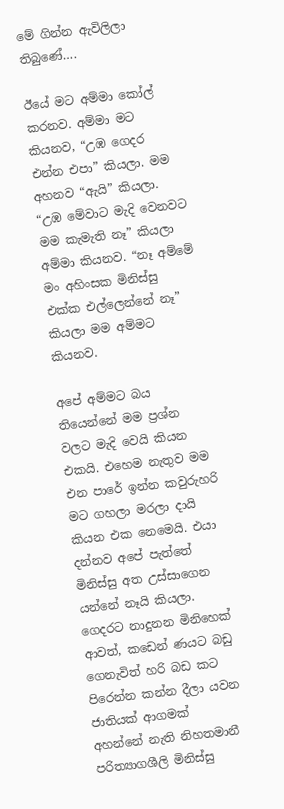මේ ගින්න ඇවිලිලා තිබුණේ….

ඊයේ මට අම්මා කෝල් කරනව. අම්මා මට කියනව, “උඹ ගෙදර එන්න එපා” කියලා. මම අහනව “ඇයි” කියලා. “උඹ මේවාට මැදි වෙනවට මම කැමැති නෑ” කියලා අම්මා කියනව. “නෑ අම්මේ මං අහිංසක මිනිස්සු එක්ක එල්ලෙන්නේ නෑ” කියලා මම අම්මට කියනව.

අපේ අම්මට බය තියෙන්නේ මම ප්‍රශ්න වලට මැදි වෙයි කියන එකයි. එහෙම නැතුව මම එන පාරේ ඉන්න කවුරුහරි මට ගහලා මරලා දායි කියන එක නෙමෙයි. එයා දන්නව අපේ පැත්තේ මිනිස්සු අත උස්සාගෙන යන්නේ නෑයි කියලා. ගෙදරට නාදුනන මිනිහෙක් ආවත්, කඩෙන් ණයට බඩු ගෙනැවිත් හරි බඩ කට පිරෙන්න කන්න දීලා යවන ජාතියක් ආගමක් අහන්නේ නැති නිහතමානී පරිත්‍යාගශීලි මිනිස්සු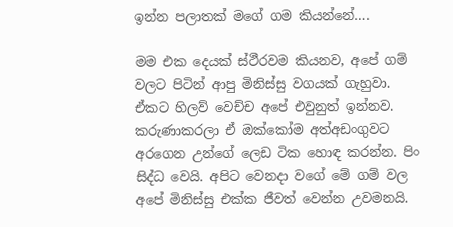ඉන්න පලාතක් මගේ ගම කියන්නේ….

මම එක දෙයක් ස්ථීරවම කියනව, අපේ ගම් වලට පිටින් ආපු මිනිස්සු වගයක් ගැහුවා. ඒකට හිලව් වෙච්ච අපේ එවුනුත් ඉන්නව. කරුණාකරලා ඒ ඔක්කෝම අත්අඩංගුවට අරගෙන උන්ගේ ලෙඩ ටික හොඳ කරන්න. පිං සිද්ධ වෙයි. අපිට වෙනදා වගේ මේ ගම් වල අපේ මිනිස්සු එක්ක ජීවත් වෙන්න උවමනයි.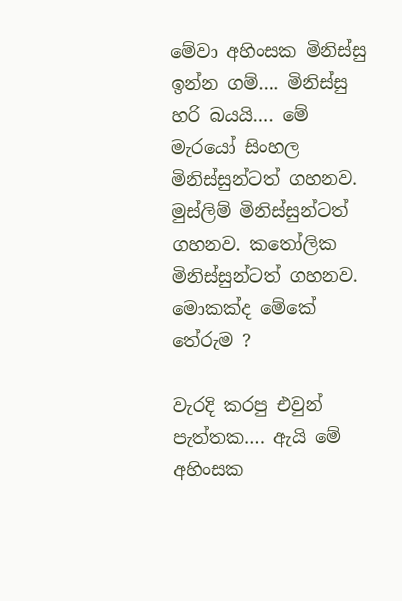මේවා අහිංසක මිනිස්සු ඉන්න ගම්…. මිනිස්සු හරි බයයි…. මේ මැරයෝ සිංහල මිනිස්සුන්ටත් ගහනව. මුස්ලිම් මිනිස්සුන්ටත් ගහනව. කතෝලික මිනිස්සුන්ටත් ගහනව. මොකක්ද මේකේ තේරුම ?

වැරදි කරපු එවුන් පැත්තක…. ඇයි මේ අහිංසක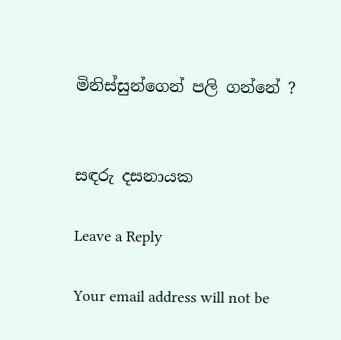මිනිස්සුන්ගෙන් පලි ගන්නේ ?


සඳරු දසනායක

Leave a Reply

Your email address will not be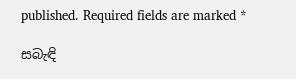published. Required fields are marked *

සබැඳි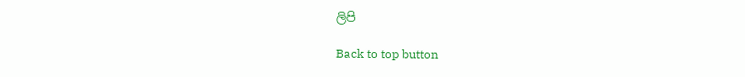ලිපි

Back to top button